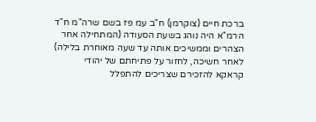ברכת חיים (צוקרמן) ח"ב עמ פז בשם שרה"מ ח"ד
הרמ"א היה נוהג בשעת הסעודה (המתחילה אחר הצהרים וממשיכים אותה עד שעה מאוחרת בלילה) לאחר חשיכה, לחזור על פתיחתם של יהודי קראקא להזכירם שצריכים להתפלל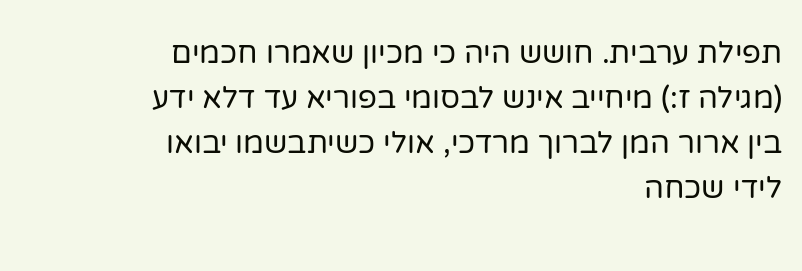תפילת ערבית. חושש היה כי מכיון שאמרו חכמים (מגילה ז:) מיחייב אינש לבסומי בפוריא עד דלא ידע בין ארור המן לברוך מרדכי, אולי כשיתבשמו יבואו לידי שכחה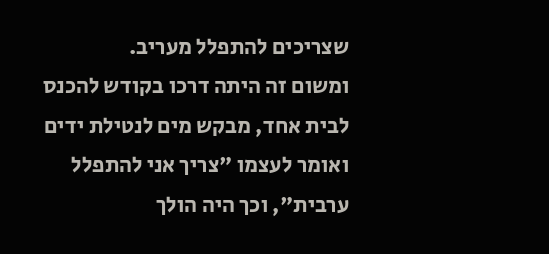שצריכים להתפלל מעריב.
ומשום זה היתה דרכו בקודש להכנס לבית אחד, מבקש מים לנטילת ידים ואומר לעצמו "צריך אני להתפלל ערבית", וכך היה הולך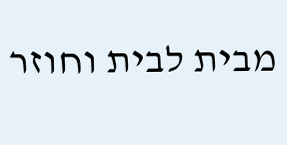מבית לבית וחוזר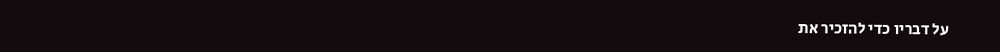על דבריו כדי להזכיר את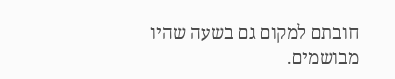חובתם למקום גם בשעה שהיו מבושמים.